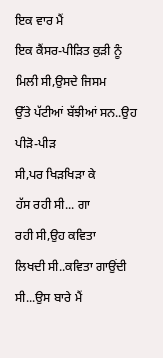ਇਕ ਵਾਰ ਮੈਂ
ਇਕ ਕੈਂਸਰ-ਪੀੜਿਤ ਕੁੜੀ ਨੂੰ
ਮਿਲੀ ਸੀ,ਉਸਦੇ ਜਿਸਮ
ਉੱਤੇ ਪੱਟੀਆਂ ਬੱਝੀਆਂ ਸਨ..ਉਹ ਪੀੜੋ-ਪੀੜ
ਸੀ,ਪਰ ਖਿੜਖਿੜਾ ਕੇ
ਹੱਸ ਰਹੀ ਸੀ... ਗਾ
ਰਹੀ ਸੀ,ਉਹ ਕਵਿਤਾ
ਲਿਖਦੀ ਸੀ..ਕਵਿਤਾ ਗਾਉਂਦੀ
ਸੀ...ਉਸ ਬਾਰੇ ਮੈਂ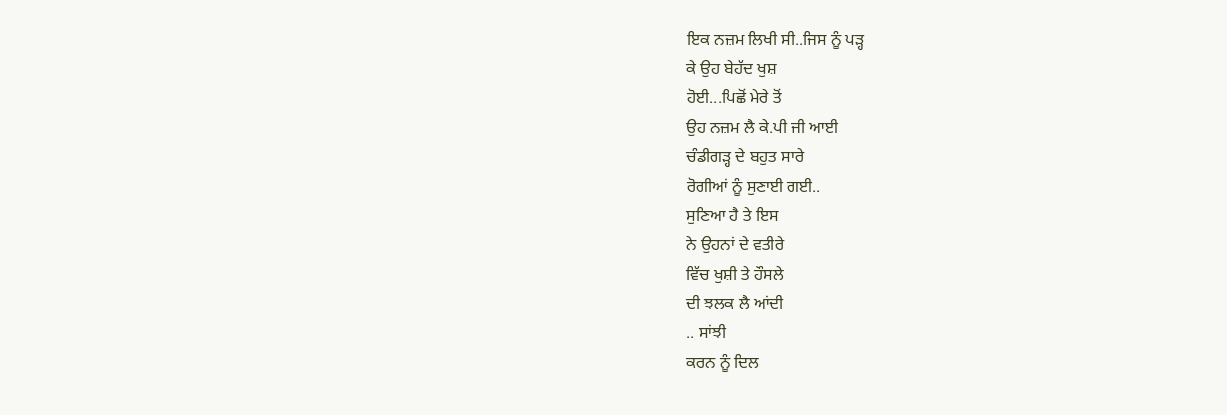ਇਕ ਨਜ਼ਮ ਲਿਖੀ ਸੀ..ਜਿਸ ਨੂੰ ਪੜ੍ਹ
ਕੇ ਉਹ ਬੇਹੱਦ ਖੁਸ਼
ਹੋਈ...ਪਿਛੋਂ ਮੇਰੇ ਤੋਂ
ਉਹ ਨਜ਼ਮ ਲੈ ਕੇ.ਪੀ ਜੀ ਆਈ
ਚੰਡੀਗੜ੍ਹ ਦੇ ਬਹੁਤ ਸਾਰੇ
ਰੋਗੀਆਂ ਨੂੰ ਸੁਣਾਈ ਗਈ..
ਸੁਣਿਆ ਹੈ ਤੇ ਇਸ
ਨੇ ਉਹਨਾਂ ਦੇ ਵਤੀਰੇ
ਵਿੱਚ ਖੁਸ਼ੀ ਤੇ ਹੌਸਲੇ
ਦੀ ਝਲਕ ਲੈ ਆਂਦੀ
.. ਸਾਂਝੀ
ਕਰਨ ਨੂੰ ਦਿਲ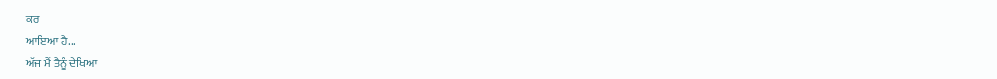ਕਰ
ਆਇਆ ਹੈ...
ਅੱਜ ਮੈਂ ਤੈਨੂੰ ਦੇਖਿਆ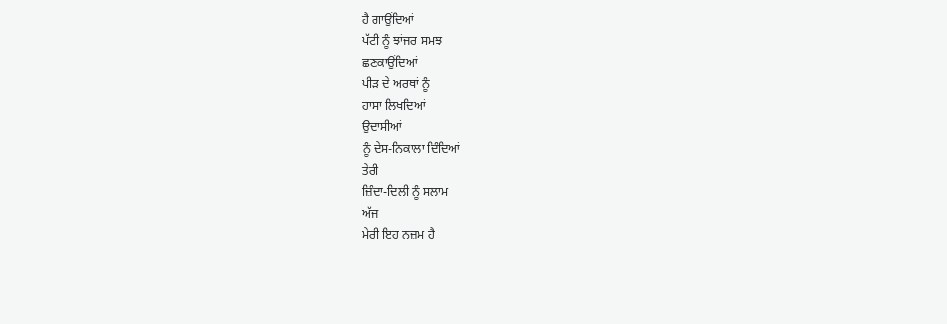ਹੈ ਗਾਉਂਦਿਆਂ
ਪੱਟੀ ਨੂੰ ਝਾਂਜਰ ਸਮਝ
ਛਣਕਾਉਂਦਿਆਂ
ਪੀੜ ਦੇ ਅਰਥਾਂ ਨੂੰ
ਹਾਸਾ ਲਿਖਦਿਆਂ
ਉਦਾਸੀਆਂ
ਨੂੰ ਦੇਸ-ਨਿਕਾਲਾ ਦਿੰਦਿਆਂ
ਤੇਰੀ
ਜ਼ਿੰਦਾ-ਦਿਲੀ ਨੂੰ ਸਲਾਮ
ਅੱਜ
ਮੇਰੀ ਇਹ ਨਜ਼ਮ ਹੈ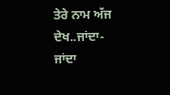ਤੇਰੇ ਨਾਮ ਅੱਜ
ਦੇਖ..ਜਾਂਦਾ-ਜਾਂਦਾ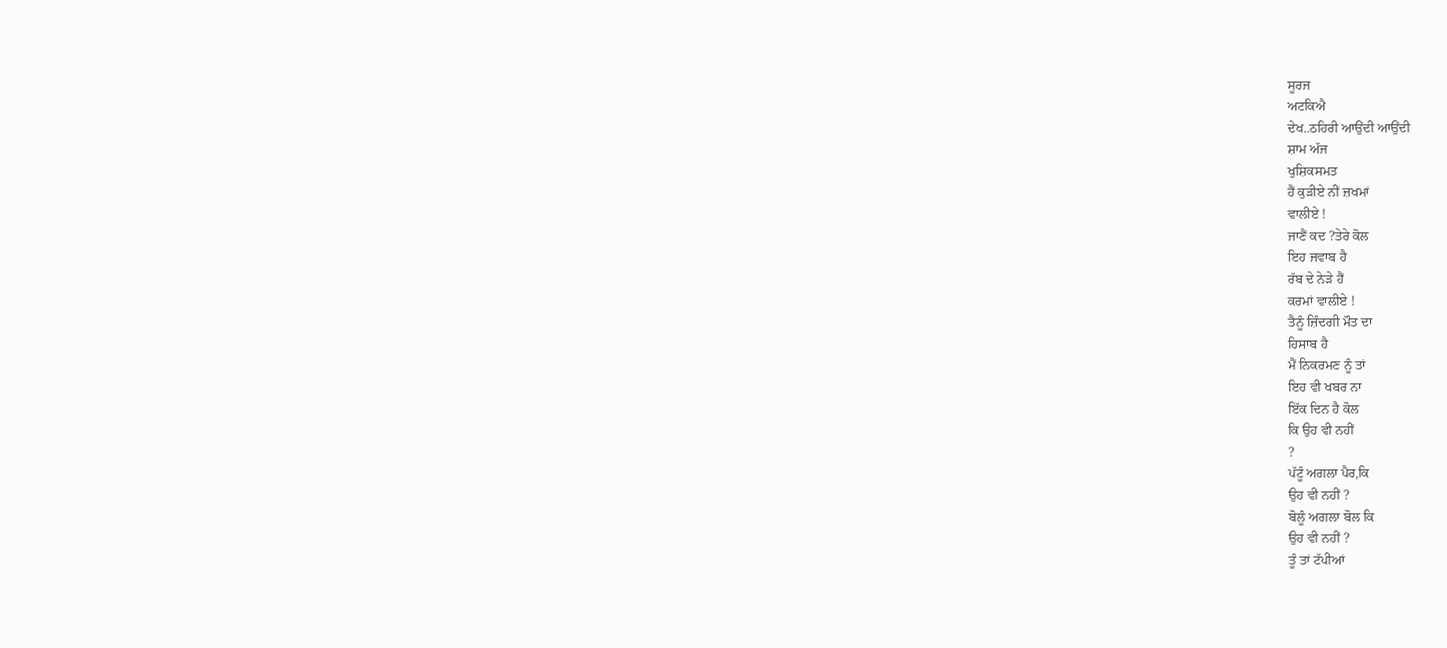ਸੂਰਜ
ਅਟਕਿਐ
ਦੇਖ..ਠਹਿਰੀ ਆਉਂਦੀ ਆਉਂਦੀ
ਸ਼ਾਮ ਅੱਜ
ਖੁਸ਼ਿਕਸਮਤ
ਹੈਂ ਕੁੜੀਏ ਨੀਂ ਜ਼ਖਮਾਂ
ਵਾਲੀਏ !
ਜਾਣੈਂ ਕਦ ?ਤੇਰੇ ਕੋਲ
ਇਹ ਜਵਾਬ ਹੈ
ਰੱਬ ਦੇ ਨੇੜੇ ਹੈਂ
ਕਰਮਾਂ ਵਾਲੀਏ !
ਤੈਨੂੰ ਜ਼ਿੰਦਗੀ ਮੌਤ ਦਾ
ਹਿਸਾਬ ਹੈ
ਮੈਂ ਨਿਕਰਮਣ ਨੂੰ ਤਾਂ
ਇਹ ਵੀ ਖਬਰ ਨਾ
ਇੱਕ ਦਿਨ ਹੈ ਕੋਲ
ਕਿ ਉਹ ਵੀ ਨਹੀਂ
?
ਪੱਟੂੰ ਅਗਲਾ ਪੈਰ,ਕਿ
ਉਹ ਵੀ ਨਹੀਂ ?
ਬੋਲੂੰ ਅਗਲਾ ਬੋਲ ਕਿ
ਉਹ ਵੀ ਨਹੀਂ ?
ਤੂੰ ਤਾਂ ਟੱਪੀਆਂ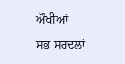ਔਖੀਆਂ
ਸਭ ਸਰਦਲਾਂ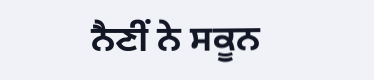ਨੈਣੀਂ ਨੇ ਸਕੂਨ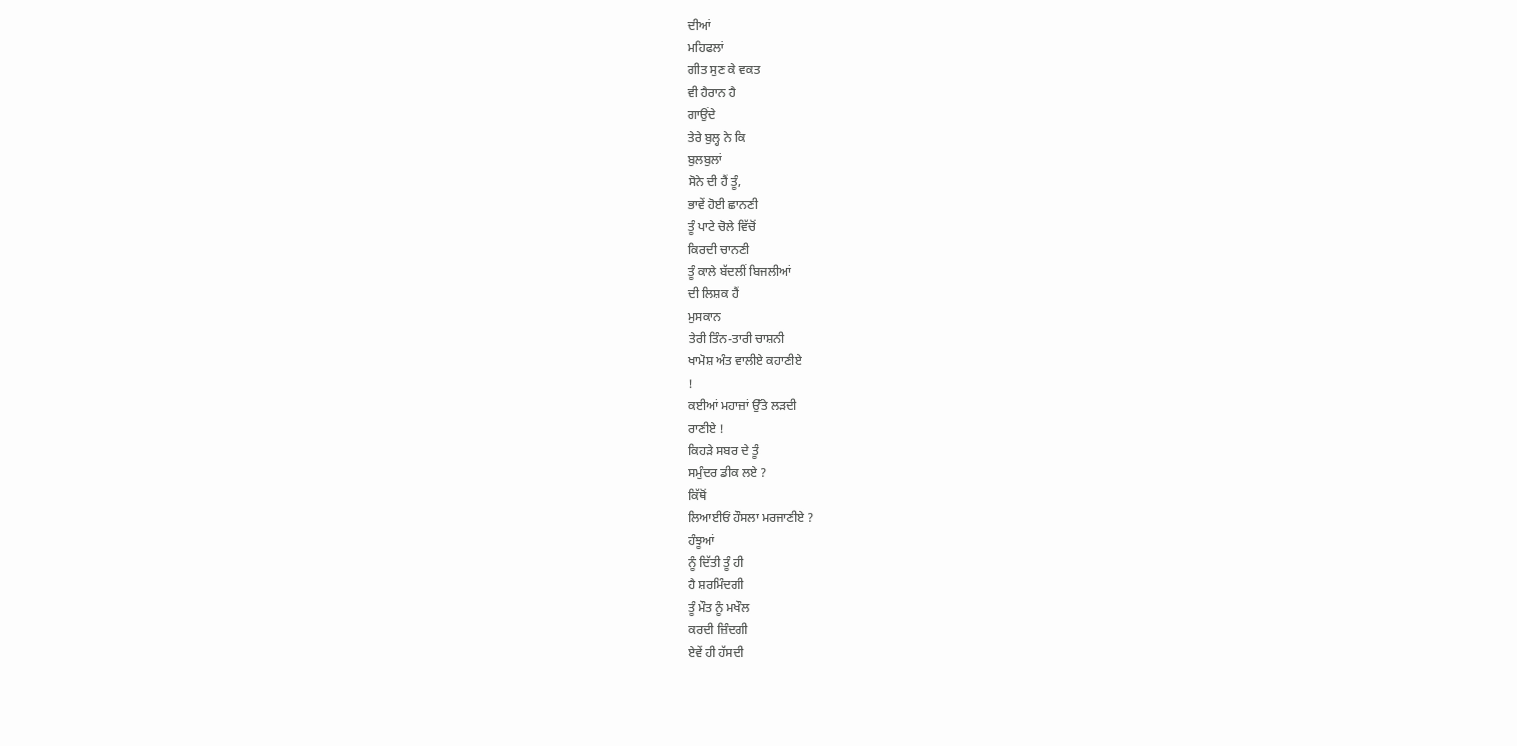ਦੀਆਂ
ਮਹਿਫਲਾਂ
ਗੀਤ ਸੁਣ ਕੇ ਵਕਤ
ਵੀ ਹੈਰਾਨ ਹੈ
ਗਾਉਂਦੇ
ਤੇਰੇ ਬੁਲ੍ਹ ਨੇ ਕਿ
ਬੁਲਬੁਲਾਂ
ਸੋਨੇ ਦੀ ਹੈਂ ਤੂੰ,
ਭਾਵੇਂ ਹੋਈ ਛਾਨਣੀ
ਤੂੰ ਪਾਟੇ ਚੋਲੇ ਵਿੱਚੋਂ
ਕਿਰਦੀ ਚਾਨਣੀ
ਤੂੰ ਕਾਲੇ ਬੱਦਲੀਂ ਬਿਜਲੀਆਂ
ਦੀ ਲਿਸ਼ਕ ਹੈਂ
ਮੁਸਕਾਨ
ਤੇਰੀ ਤਿੰਨ-ਤਾਰੀ ਚਾਸ਼ਨੀ
ਖਾਮੋਸ਼ ਅੰਤ ਵਾਲੀਏ ਕਹਾਣੀਏ
!
ਕਈਆਂ ਮਹਾਜ਼ਾਂ ਉੱਤੇ ਲੜਦੀ
ਰਾਣੀਏ !
ਕਿਹੜੇ ਸਬਰ ਦੇ ਤੂੰ
ਸਮੁੰਦਰ ਡੀਕ ਲਏ ?
ਕਿੱਥੋਂ
ਲਿਆਈਓਂ ਹੌਸਲਾ ਮਰਜਾਣੀਏ ?
ਹੰਝੂਆਂ
ਨੂੰ ਦਿੱਤੀ ਤੂੰ ਹੀ
ਹੈ ਸ਼ਰਮਿੰਦਗੀ
ਤੂੰ ਮੌਤ ਨੂੰ ਮਖੌਲ
ਕਰਦੀ ਜ਼ਿੰਦਗੀ
ਏਵੇਂ ਹੀ ਹੱਸਦੀ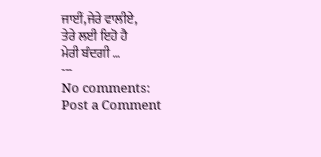ਜਾਈਂ,ਜੇਰੇ ਵਾਲੀਏ,
ਤੇਰੇ ਲਈ ਇਹੋ ਹੈ
ਮੇਰੀ ਬੰਦਗੀ …
---
No comments:
Post a Comment